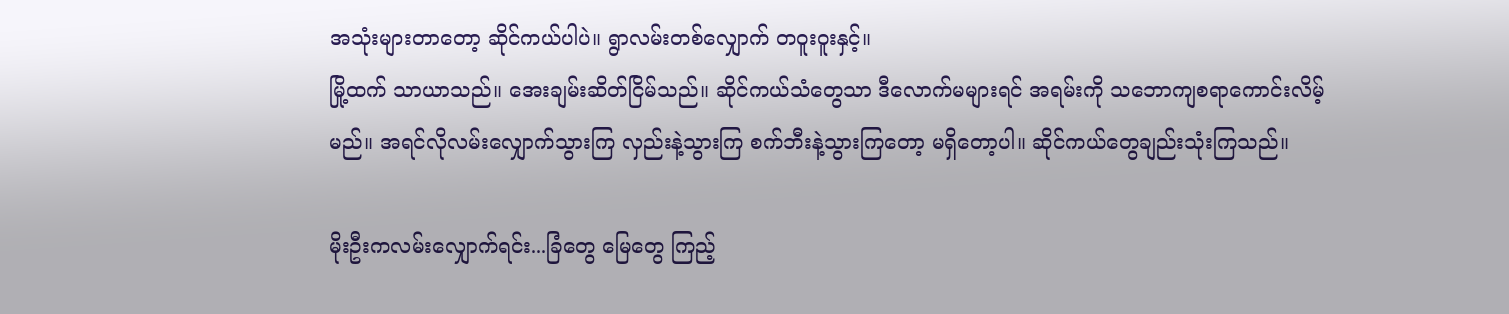အသုံးများတာတော့ ဆိုင်ကယ်ပါပဲ။ ရွာလမ်းတစ်လျှောက် တဝူးဝူးနှင့်။
မြို့ထက် သာယာသည်။ အေးချမ်းဆိတ်ငြိမ်သည်။ ဆိုင်ကယ်သံတွေသာ ဒီလောက်မများရင် အရမ်းကို သဘောကျစရာကောင်းလိမ့်မည်။ အရင်လိုလမ်းလျှောက်သွားကြ လှည်းနဲ့သွားကြ စက်ဘီးနဲ့သွားကြတော့ မရှိတော့ပါ။ ဆိုင်ကယ်တွေချည်းသုံးကြသည်။

မိုးဦးကလမ်းလျှောက်ရင်း...ခြံတွေ မြေတွေ ကြည့်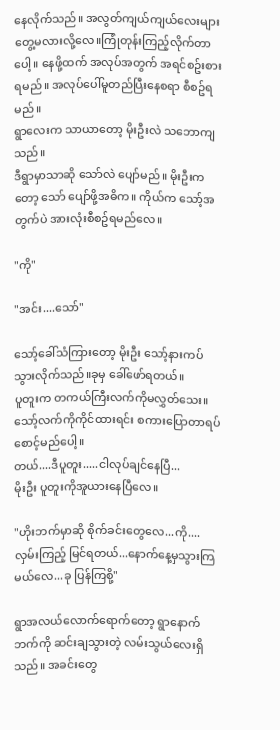နေလိုက်သည်။ အလွတ်ကျယ်ကျယ်လေးများတွေ့မလားလို့လေ။ကြုံတုန်းကြည့်လိုက်တာပေါ့။ နေဖို့ထက် အလုပ်အတွက် အရင်စဥ်းစားရမည်။ အလုပ်ပေါ်မူတည်ပြီးနေစရာ စီစဥ်ရမည်။
ရွာလေးက သာယာတော့ မိုးဦးလဲ သဘောကျသည်။
ဒီရွာမှာသာဆို သော်လဲ ပျော်မည်။ မိုးဦးကတော့ သော် ပျော်ဖို့အဓိက။ ကိုယ်က သော့်အတွက်ပဲ အားလုံးစီစဥ်ရမည်လေ။

"ကို"

"အင်း....သော်"

သော့်ခေါ်သံကြားတော့ မိုးဦး သော့်နားကပ်သွားလိုက်သည်။ခုမှ ခေါ်ဖော်ရတယ်။
ပူတူးက တကယ်ကြီးလက်ကိုမလွှတ်သေး။ သော့်လက်ကိုကိုင်ထားရင်း စကားပြောတာရပ်စောင့်မည်ပေါ့။
တယ်....ဒီပူတူး.....ငါလုပ်ချင်နေပြီ...
မိုးဦး ပူတူးကိုအူယားနေပြီလေ။

"ဟိုးဘက်မှာဆို စိုက်ခင်းတွေလေ...ကို....လှမ်းကြည့် မြင်ရတယ်...နောက်နေ့မှသွားကြမယ်လေ...ခု ပြန်ကြစို့"

ရွာအလယ်လောက်ရောက်တော့ ရွာနောက်ဘက်ကို ဆင်းချသွားတဲ့ လမ်းသွယ်လေးရှိသည်။ အခင်းတွေ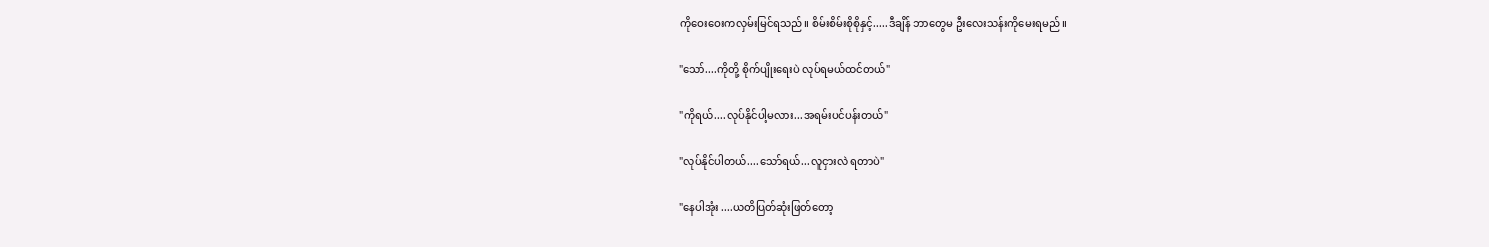ကိုဝေးဝေးကလှမ်းမြင်ရသည်။ စိမ်းစိမ်းစိုစိုနှင့်.....ဒီချိန် ဘာတွေမ ဦးလေးသန်းကိုမေးရမည်။

"သော်....ကိုတို့ စိုက်ပျိုးရေးပဲ လုပ်ရမယ်ထင်တယ်"

"ကိုရယ်....လုပ်နိုင်ပါ့မလား...အရမ်းပင်ပန်းတယ်"

"လုပ်နိုင်ပါတယ်....သော်ရယ်...လူငှားလဲ ရတာပဲ"

"နေပါအုံး ....ယတိပြတ်ဆုံးဖြတ်တော့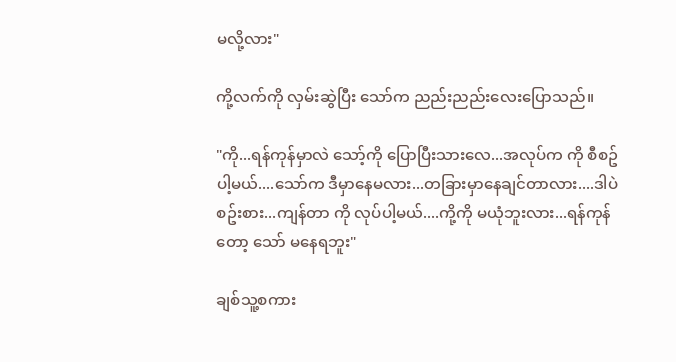မလို့လား"

ကို့လက်ကို လှမ်းဆွဲပြီး သော်က ညည်းညည်းလေးပြောသည်။

"ကို...ရန်ကုန်မှာလဲ သော့်ကို ပြောပြီးသားလေ...အလုပ်က ကို စီစဥ်ပါ့မယ်....သော်က ဒီမှာနေမလား...တခြားမှာနေချင်တာလား....ဒါပဲစဥ်းစား...ကျန်တာ ကို လုပ်ပါ့မယ်....ကို့ကို မယုံဘူးလား...ရန်ကုန်တော့ သော် မနေရဘူး"

ချစ်သူ့စကား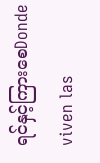ရင်နှင့်ကြားစေDonde viven las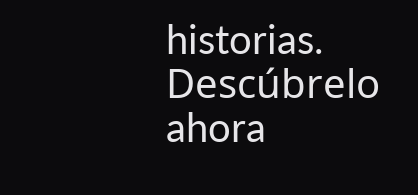historias. Descúbrelo ahora